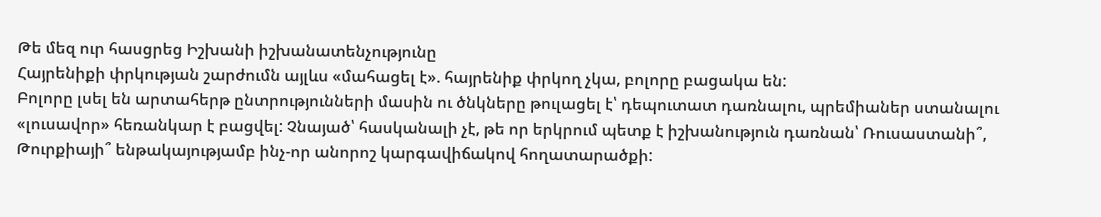Թե մեզ ուր հասցրեց Իշխանի իշխանատենչությունը
Հայրենիքի փրկության շարժումն այլևս «մահացել է». հայրենիք փրկող չկա, բոլորը բացակա են:
Բոլորը լսել են արտահերթ ընտրությունների մասին ու ծնկները թուլացել է՝ դեպուտատ դառնալու, պրեմիաներ ստանալու «լուսավոր» հեռանկար է բացվել: Չնայած՝ հասկանալի չէ, թե որ երկրում պետք է իշխանություն դառնան՝ Ռուսաստանի՞, Թուրքիայի՞ ենթակայությամբ ինչ-որ անորոշ կարգավիճակով հողատարածքի: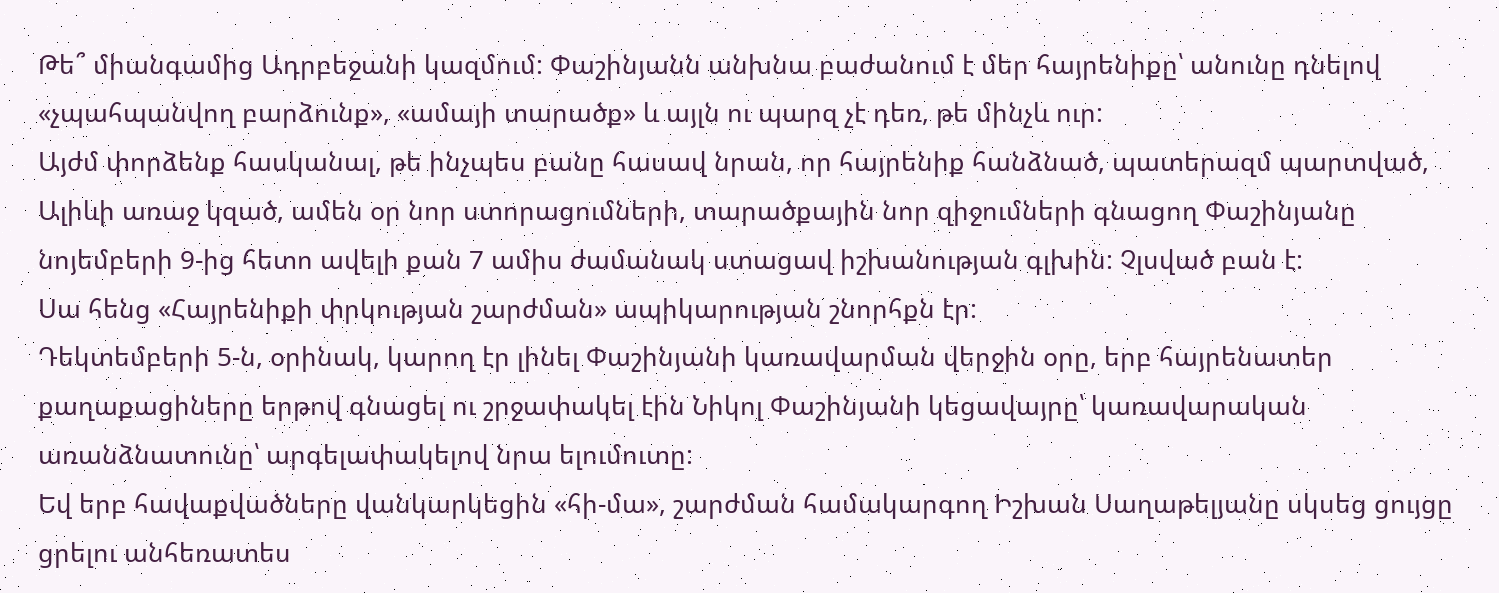Թե՞ միանգամից Ադրբեջանի կազմում: Փաշինյանն անխնա բաժանում է մեր հայրենիքը՝ անունը դնելով «չպահպանվող բարձունք», «ամայի տարածք» և այլն ու պարզ չէ դեռ, թե մինչև ուր:
Այժմ փորձենք հասկանալ, թե ինչպես բանը հասավ նրան, որ հայրենիք հանձնած, պատերազմ պարտված, Ալիևի առաջ կզած, ամեն օր նոր ստորացումների, տարածքային նոր զիջումների գնացող Փաշինյանը նոյեմբերի 9-ից հետո ավելի քան 7 ամիս ժամանակ ստացավ իշխանության գլխին: Չլսված բան է:
Սա հենց «Հայրենիքի փրկության շարժման» ապիկարության շնորհքն էր:
Դեկտեմբերի 5-ն, օրինակ, կարող էր լինել Փաշինյանի կառավարման վերջին օրը, երբ հայրենատեր քաղաքացիները երթով գնացել ու շրջափակել էին Նիկոլ Փաշինյանի կեցավայրը՝ կառավարական առանձնատունը՝ արգելափակելով նրա ելումուտը:
Եվ երբ հավաքվածները վանկարկեցին «հի-մա», շարժման համակարգող Իշխան Սաղաթելյանը սկսեց ցույցը ցրելու անհեռատես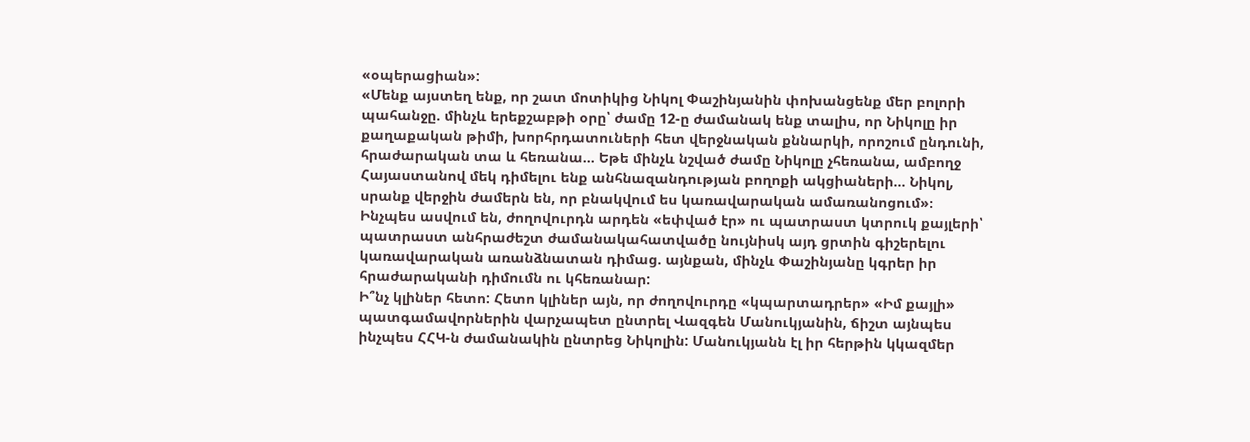«օպերացիան»:
«Մենք այստեղ ենք, որ շատ մոտիկից Նիկոլ Փաշինյանին փոխանցենք մեր բոլորի պահանջը. մինչև երեքշաբթի օրը՝ ժամը 12-ը ժամանակ ենք տալիս, որ Նիկոլը իր քաղաքական թիմի, խորհրդատուների հետ վերջնական քննարկի, որոշում ընդունի, հրաժարական տա և հեռանա... Եթե մինչև նշված ժամը Նիկոլը չհեռանա, ամբողջ Հայաստանով մեկ դիմելու ենք անհնազանդության բողոքի ակցիաների... Նիկոլ, սրանք վերջին ժամերն են, որ բնակվում ես կառավարական ամառանոցում»։
Ինչպես ասվում են, ժողովուրդն արդեն «եփված էր» ու պատրաստ կտրուկ քայլերի՝ պատրաստ անհրաժեշտ ժամանակահատվածը նույնիսկ այդ ցրտին գիշերելու կառավարական առանձնատան դիմաց. այնքան, մինչև Փաշինյանը կգրեր իր հրաժարականի դիմումն ու կհեռանար:
Ի՞նչ կլիներ հետո: Հետո կլիներ այն, որ ժողովուրդը «կպարտադրեր» «Իմ քայլի» պատգամավորներին վարչապետ ընտրել Վազգեն Մանուկյանին, ճիշտ այնպես ինչպես ՀՀԿ-ն ժամանակին ընտրեց Նիկոլին: Մանուկյանն էլ իր հերթին կկազմեր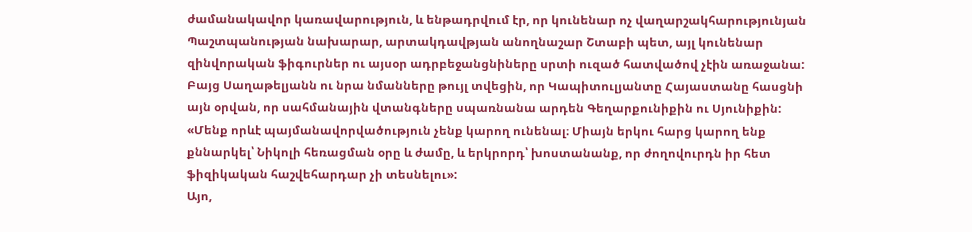ժամանակավոր կառավարություն, և ենթադրվում էր, որ կունենար ոչ վաղարշակհարությունյան Պաշտպանության նախարար, արտակդավթյան անողնաշար Շտաբի պետ, այլ կունենար զինվորական ֆիգուրներ ու այսօր ադրբեջանցնիները սրտի ուզած հատվածով չէին առաջանա:
Բայց Սաղաթելյանն ու նրա նմանները թույլ տվեցին, որ Կապիտուլյանտը Հայաստանը հասցնի այն օրվան, որ սահմանային վտանգները սպառնանա արդեն Գեղարքունիքին ու Սյունիքին:
«Մենք որևէ պայմանավորվածություն չենք կարող ունենալ։ Միայն երկու հարց կարող ենք քննարկել՝ Նիկոլի հեռացման օրը և ժամը, և երկրորդ՝ խոստանանք, որ ժողովուրդն իր հետ ֆիզիկական հաշվեհարդար չի տեսնելու»:
Այո,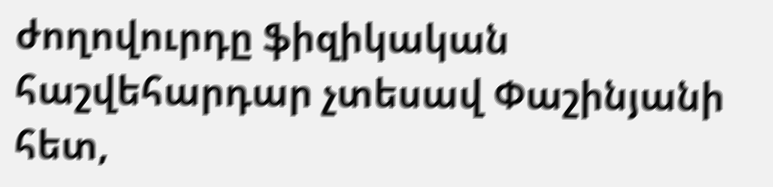ժողովուրդը ֆիզիկական հաշվեհարդար չտեսավ Փաշինյանի հետ,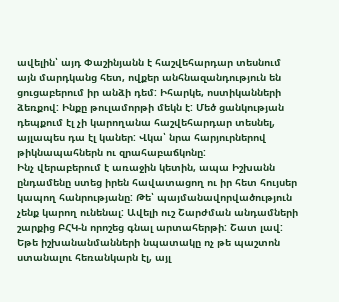ավելին՝ այդ Փաշինյանն է հաշվեհարդար տեսնում այն մարդկանց հետ, ովքեր անհնազանդություն են ցուցաբերում իր անձի դեմ: Իհարկե, ոստիկանների ձեռքով: Ինքը թուլամորթի մեկն է: Մեծ ցանկության դեպքում էլ չի կարողանա հաշվեհարդար տեսնել, այլապես դա էլ կաներ: Վկա՝ նրա հարյուրներով թիկնապահներն ու զրահաբաճկոնը:
Ինչ վերաբերում է առաջին կետին, ապա Իշխանն ընդամենը ստեց իրեն հավատացող ու իր հետ հույսեր կապող հանրությանը: Թե՝ պայմանավորվածություն չենք կարող ունենալ: Ավելի ուշ Շարժման անդամների շարքից ԲՀԿ-ն որոշեց գնալ արտահերթի: Շատ լավ: Եթե իշխանանմանների նպատակը ոչ թե պաշտոն ստանալու հեռանկարն էլ, այլ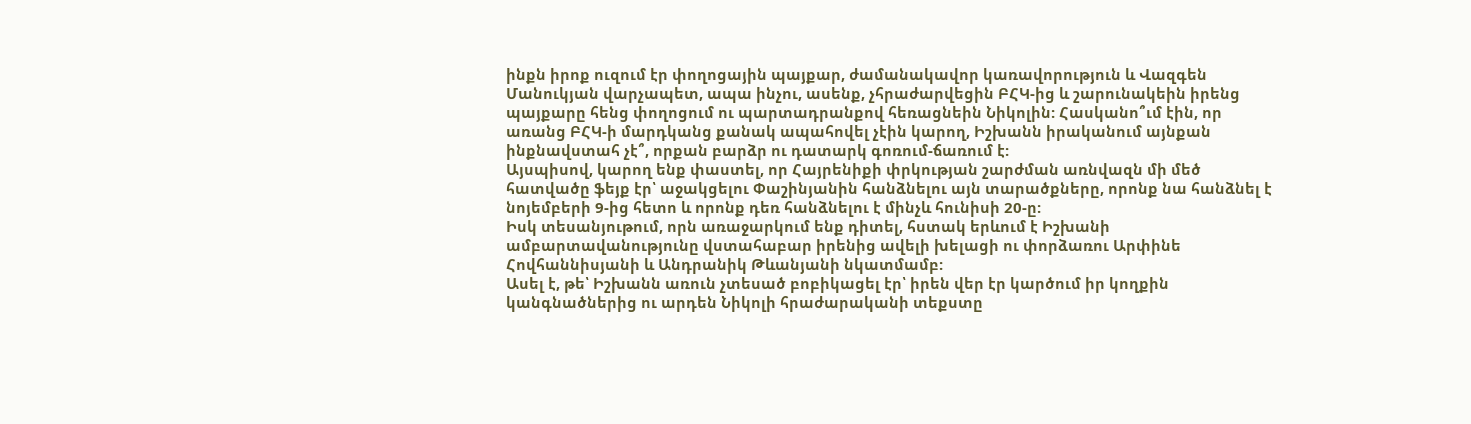ինքն իրոք ուզում էր փողոցային պայքար, ժամանակավոր կառավորություն և Վազգեն Մանուկյան վարչապետ, ապա ինչու, ասենք, չհրաժարվեցին ԲՀԿ-ից և շարունակեին իրենց պայքարը հենց փողոցում ու պարտադրանքով հեռացնեին Նիկոլին: Հասկանո՞ւմ էին, որ առանց ԲՀԿ-ի մարդկանց քանակ ապահովել չէին կարող, Իշխանն իրականում այնքան ինքնավստահ չէ՞, որքան բարձր ու դատարկ գոռում-ճառում է:
Այսպիսով, կարող ենք փաստել, որ Հայրենիքի փրկության շարժման առնվազն մի մեծ հատվածը ֆեյք էր՝ աջակցելու Փաշինյանին հանձնելու այն տարածքները, որոնք նա հանձնել է նոյեմբերի 9-ից հետո և որոնք դեռ հանձնելու է մինչև հունիսի 20-ը:
Իսկ տեսանյութում, որն առաջարկում ենք դիտել, հստակ երևում է Իշխանի ամբարտավանությունը վստահաբար իրենից ավելի խելացի ու փորձառու Արփինե Հովհաննիսյանի և Անդրանիկ Թևանյանի նկատմամբ:
Ասել է, թե՝ Իշխանն առուն չտեսած բոբիկացել էր՝ իրեն վեր էր կարծում իր կողքին կանգնածներից ու արդեն Նիկոլի հրաժարականի տեքստը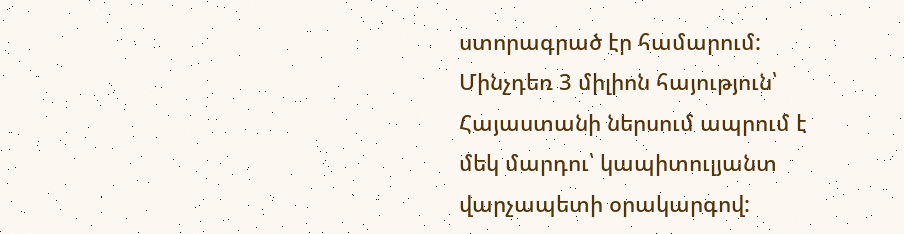ստորագրած էր համարում:
Մինչդեռ 3 միլիոն հայություն՝ Հայաստանի ներսում ապրում է մեկ մարդու՝ կապիտուլյանտ վարչապետի օրակարգով: